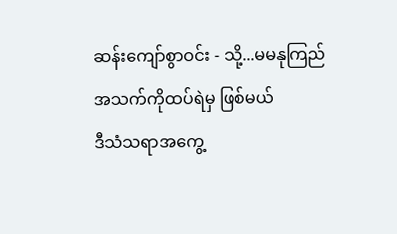ဆန်းကျော်စွာဝင်း - သို့...မမနုကြည်
အသက်ကိုထပ်ရဲမှ ဖြစ်မယ်
ဒီသံသရာအကွေ့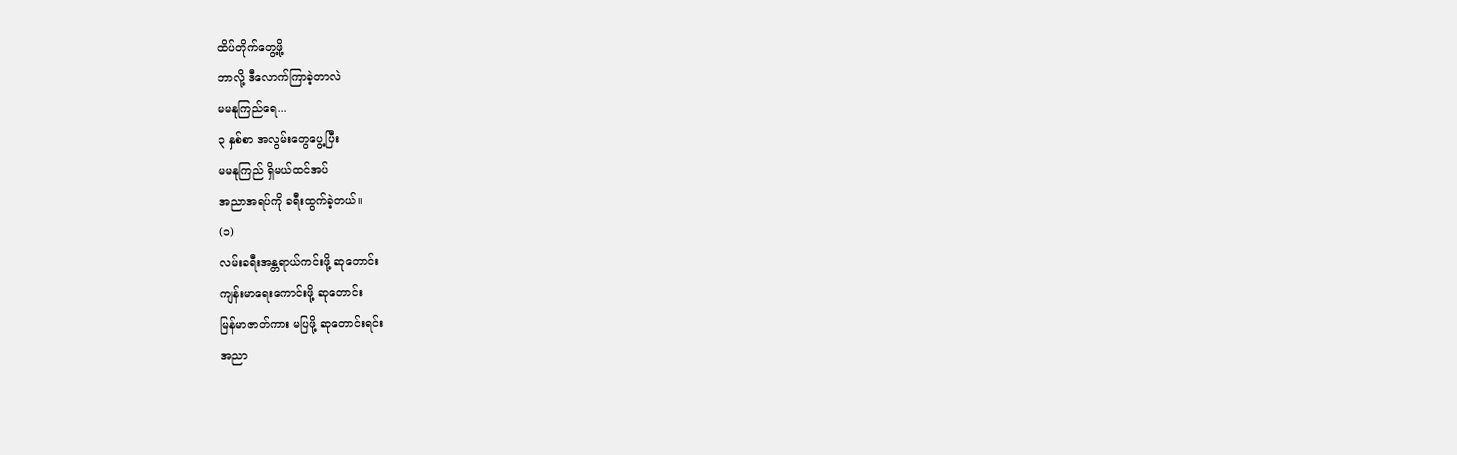ထိပ်တိုက်တွေ့ဖို့
ဘာလို့ ဒီလောက်ကြာခဲ့တာလဲ
မမနုကြည်ရေ...
၃ နှစ်စာ အလွမ်းတွေပွေ့ပြီး
မမနုကြည် ရှိမယ်ထင်အပ်
အညာအရပ်ကို ခရီးထွက်ခဲ့တယ်။
(၁)
လမ်းခရီးအန္တရာယ်ကင်းဖို့ ဆုတောင်း
ကျန်းမာရေးကောင်းဖို့ ဆုတောင်း
မြန်မာဇာတ်ကား မပြဖို့ ဆုတောင်းရင်း
အညာ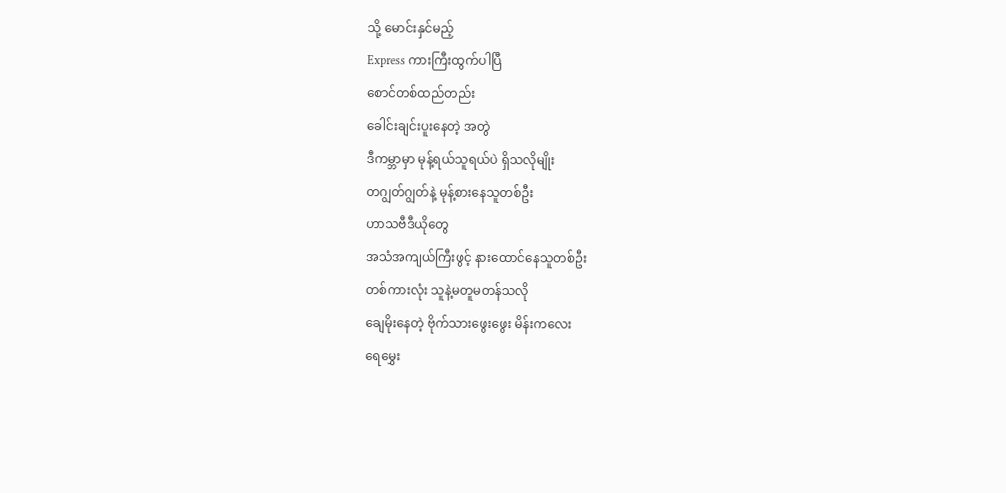သို့ မောင်းနှင်မည့်
Express ကားကြီးထွက်ပါပြီ
စောင်တစ်ထည်တည်း
ခေါင်းချင်းပူးနေတဲ့ အတွဲ
ဒီကမ္ဘာမှာ မုန့်ရယ်သူရယ်ပဲ ရှိသလိုမျိုး
တဂျွတ်ဂျွတ်နဲ့ မုန့်စားနေသူတစ်ဦး
ဟာသဗီဒီယိုတွေ
အသံအကျယ်ကြီးဖွင့် နားထောင်နေသူတစ်ဦး
တစ်ကားလုံး သူနဲ့မတူမတန်သလို
ချေမိုးနေတဲ့ ဗိုက်သားဖွေးဖွေး မိန်းကလေး
ရေမွှေး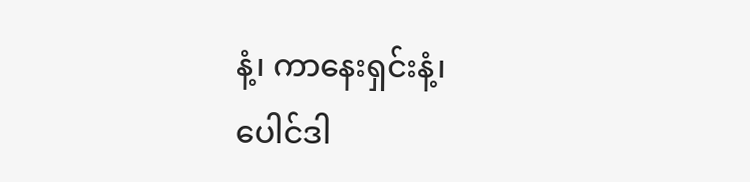နံ့၊ ကာနေးရှင်းနံ့၊
ပေါင်ဒါ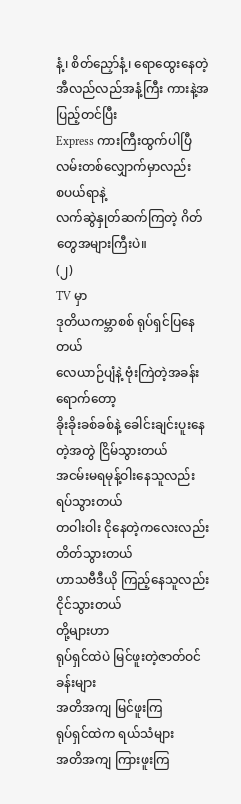နံ့၊ စိတ်ညှော်နံ့၊ ရောထွေးနေတဲ့
အီလည်လည်အနံ့ကြီး ကားနဲ့အပြည့်တင်ပြီး
Express ကားကြီးထွက်ပါပြီ
လမ်းတစ်လျှောက်မှာလည်း
စပယ်ရာနဲ့
လက်ဆွဲနှုတ်ဆက်ကြတဲ့ ဂိတ်တွေအများကြီးပဲ။
(၂)
TV မှာ
ဒုတိယကမ္ဘာစစ် ရုပ်ရှင်ပြနေတယ်
လေယာဉ်ပျံနဲ့ ဗုံးကြဲတဲ့အခန်းရောက်တော့
ခိုးခိုးခစ်ခစ်နဲ့ ခေါင်းချင်းပူးနေတဲ့အတွဲ ငြိမ်သွားတယ်
အငမ်းမရမုန့်ဝါးနေသူလည်း ရပ်သွားတယ်
တဝါးဝါး ငိုနေတဲ့ကလေးလည်း တိတ်သွားတယ်
ဟာသဗီဒီယို ကြည့်နေသူလည်း ငိုင်သွားတယ်
တို့များဟာ
ရုပ်ရှင်ထဲပဲ မြင်ဖူးတဲ့ဇာတ်ဝင်ခန်းများ
အတိအကျ မြင်ဖူးကြ
ရုပ်ရှင်ထဲက ရယ်သံများ
အတိအကျ ကြားဖူးကြ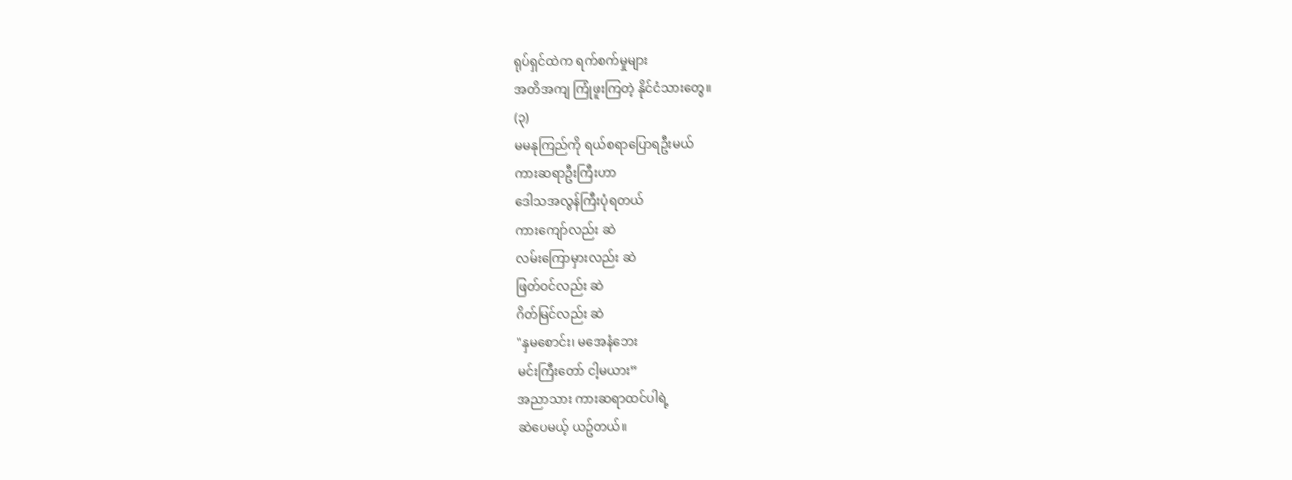ရုပ်ရှင်ထဲက ရက်စက်မှုများ
အတိအကျ ကြုံဖူးကြတဲ့ နိုင်ငံသားတွေ။
(၃)
မမနုကြည်ကို ရယ်စရာပြောရဦးမယ်
ကားဆရာဦးကြီးဟာ
ဒေါသအလွန်ကြီးပုံရတယ်
ကားကျော်လည်း ဆဲ
လမ်းကြောမှားလည်း ဆဲ
ဖြတ်ဝင်လည်း ဆဲ
ဂိတ်မြင်လည်း ဆဲ
"နှမစောင်း၊ မအေနံဘေး
မင်းကြီးတော် ငါ့မယား”
အညာသား ကားဆရာထင်ပါရဲ့
ဆဲပေမယ့် ယဥ်တယ်။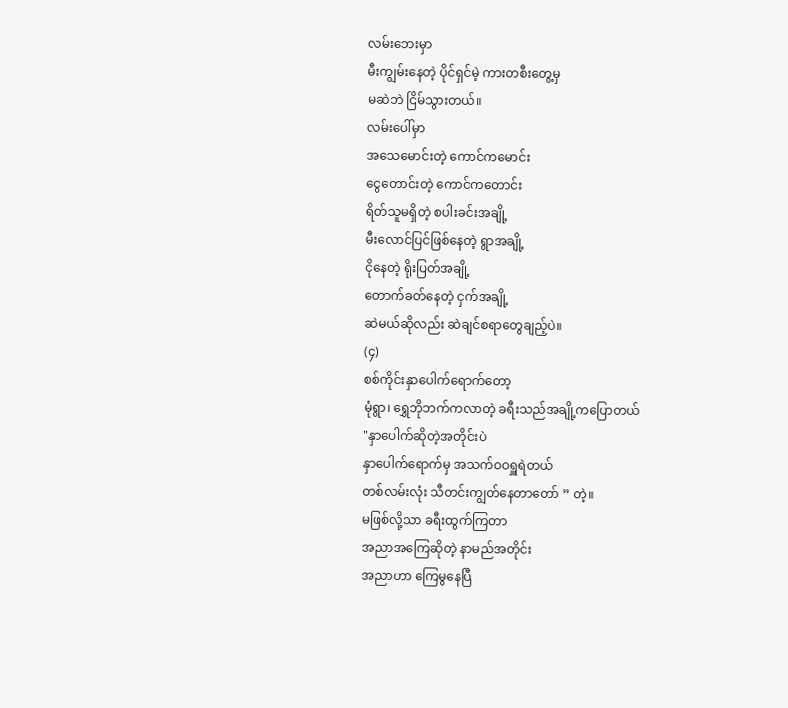လမ်းဘေးမှာ
မီးကျွမ်းနေတဲ့ ပိုင်ရှင်မဲ့ ကားတစီးတွေ့မှ
မဆဲဘဲ ငြိမ်သွားတယ်။
လမ်းပေါ်မှာ
အသေမောင်းတဲ့ ကောင်ကမောင်း
ငွေတောင်းတဲ့ ကောင်ကတောင်း
ရိတ်သူမရှိတဲ့ စပါးခင်းအချို့
မီးလောင်ပြင်ဖြစ်နေတဲ့ ရွာအချို့
ငိုနေတဲ့ ရိုးပြတ်အချို့
တောက်ခတ်နေတဲ့ ငှက်အချို့
ဆဲမယ်ဆိုလည်း ဆဲချင်စရာတွေချည့်ပဲ။
(၄)
စစ်ကိုင်းနှာပေါက်ရောက်တော့
မုံရွာ၊ ရွှေဘိုဘက်ကလာတဲ့ ခရီးသည်အချို့ကပြောတယ်
"နှာပေါက်ဆိုတဲ့အတိုင်းပဲ
နှာပေါက်ရောက်မှ အသက်ဝဝရှူရဲတယ်
တစ်လမ်းလုံး သီတင်းကျွတ်နေတာတော် ” တဲ့။
မဖြစ်လို့သာ ခရီးထွက်ကြတာ
အညာအကြေဆိုတဲ့ နာမည်အတိုင်း
အညာဟာ ကြေမွနေပြီ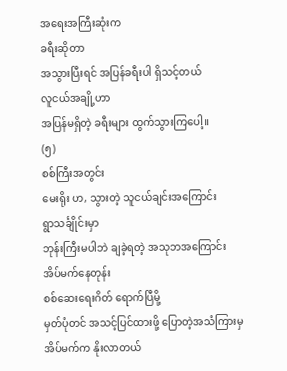အရေးအကြီးဆုံးက
ခရီးဆိုတာ
အသွားပြီးရင် အပြန်ခရီးပါ ရှိသင့်တယ်
လူငယ်အချို့ဟာ
အပြန်မရှိတဲ့ ခရီးများ ထွက်သွားကြပေါ့။
(၅)
စစ်ကြီးအတွင်း
မေးရိုး ဟ, သွားတဲ့ သူငယ်ချင်းအကြောင်း
ရွာသင်္ချိုင်းမှာ
ဘုန်းကြီးမပါဘဲ ချခဲ့ရတဲ့ အသုဘအကြောင်း
အိပ်မက်နေတုန်း
စစ်ဆေးရေးဂိတ် ရောက်ပြီမို့
မှတ်ပုံတင် အသင့်ပြင်ထားဖို့ ပြောတဲ့အသံကြားမှ
အိပ်မက်က နိုးလာတယ်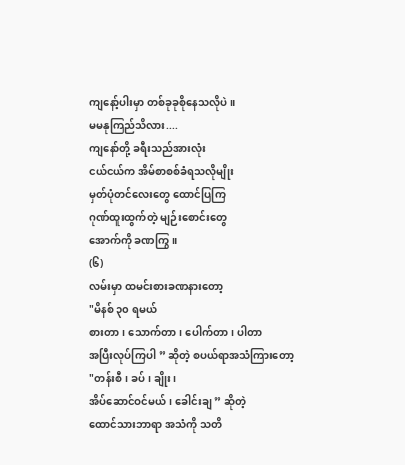ကျနော့်ပါးမှာ တစ်ခုခုစိုနေသလိုပဲ ။
မမနုကြည်သိလား....
ကျနော်တို့ ခရီးသည်အားလုံး
ငယ်ငယ်က အိမ်စာစစ်ခံရသလိုမျိုး
မှတ်ပုံတင်လေးတွေ ထောင်ပြကြ
ဂုဏ်ထူးထွက်တဲ့ မျဉ်းစောင်းတွေ
အောက်ကို ခဏကြွ။
(၆)
လမ်းမှာ ထမင်းစားခဏနားတော့
"မိနစ် ၃၀ ရမယ်
စားတာ၊ သောက်တာ၊ ပေါက်တာ၊ ပါတာ
အပြီးလုပ်ကြပါ ” ဆိုတဲ့ စပယ်ရာအသံကြားတော့
"တန်းစီ၊ ခပ်၊ ချိုး၊
အိပ်ဆောင်ဝင်မယ်၊ ခေါင်းချ ” ဆိုတဲ့
ထောင်သားဘာရာ အသံကို သတိ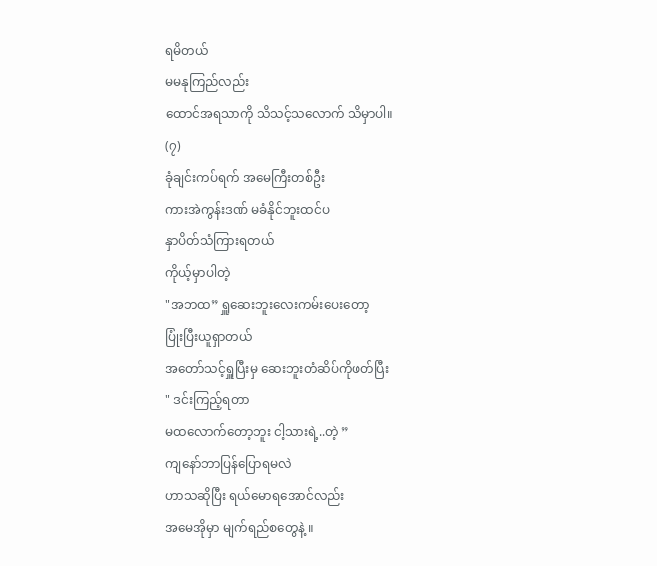ရမိတယ်
မမနုကြည်လည်း
ထောင်အရသာကို သိသင့်သလောက် သိမှာပါ။
(၇)
ခုံချင်းကပ်ရက် အမေကြီးတစ်ဦး
ကားအဲကွန်းဒဏ် မခံနိုင်ဘူးထင်ပ
နှာပိတ်သံကြားရတယ်
ကိုယ့်မှာပါတဲ့
"အဘထ” ရှူဆေးဘူးလေးကမ်းပေးတော့
ပြုံးပြီးယူရှာတယ်
အတော်သင့်ရှူပြီးမှ ဆေးဘူးတံဆိပ်ကိုဖတ်ပြီး
" ဒင်းကြည့်ရတာ
မထလောက်တော့ဘူး ငါ့သားရဲ့..တဲ့ ”
ကျနော်ဘာပြန်ပြောရမလဲ
ဟာသဆိုပြီး ရယ်မောရအောင်လည်း
အမေအိုမှာ မျက်ရည်စတွေနဲ့ ။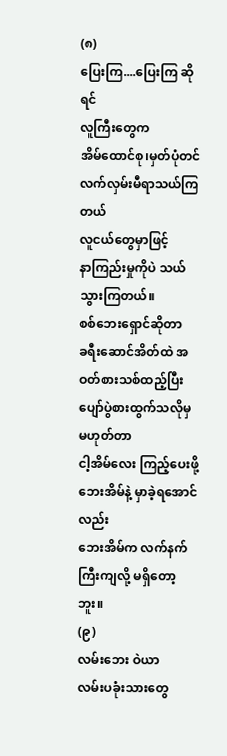(၈)
ပြေးကြ....ပြေးကြ ဆိုရင်
လူကြီးတွေက
အိမ်ထောင်စု၊မှတ်ပုံတင် လက်လှမ်းမီရာသယ်ကြတယ်
လူငယ်တွေမှာဖြင့်
နာကြည်းမှုကိုပဲ သယ်သွားကြတယ်။
စစ်ဘေးရှောင်ဆိုတာ
ခရီးဆောင်အိတ်ထဲ အဝတ်စားသစ်ထည့်ပြီး
ပျော်ပွဲစားထွက်သလိုမှ မဟုတ်တာ
ငါ့အိမ်လေး ကြည့်ပေးဖို့
ဘေးအိမ်နဲ့ မှာခဲ့ရအောင်လည်း
ဘေးအိမ်က လက်နက်ကြီးကျလို့ မရှိတော့ဘူး။
(၉)
လမ်းဘေး ဝဲယာ
လမ်းပခုံးသားတွေ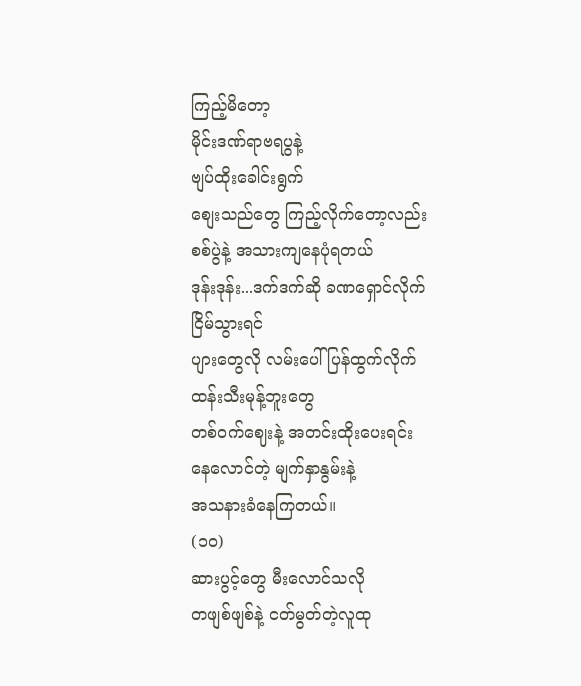ကြည့်မိတော့
မိုင်းဒဏ်ရာဗရပွနဲ့
ဗျပ်ထိုးခေါင်းရွက်
စျေးသည်တွေ ကြည့်လိုက်တော့လည်း
စစ်ပွဲနဲ့ အသားကျနေပုံရတယ်
ဒုန်းဒုန်း...ဒက်ဒက်ဆို ခဏရှောင်လိုက်
ငြိမ်သွားရင်
ပျားတွေလို လမ်းပေါ်ပြန်ထွက်လိုက်
ထန်းသီးမုန့်ဘူးတွေ
တစ်ဝက်ဈေးနဲ့ အတင်းထိုးပေးရင်း
နေလောင်တဲ့ မျက်နှာနွမ်းနဲ့
အသနားခံနေကြတယ်။
(၁၀)
ဆားပွင့်တွေ မီးလောင်သလို
တဖျစ်ဖျစ်နဲ့ ငတ်မွတ်တဲ့လူထု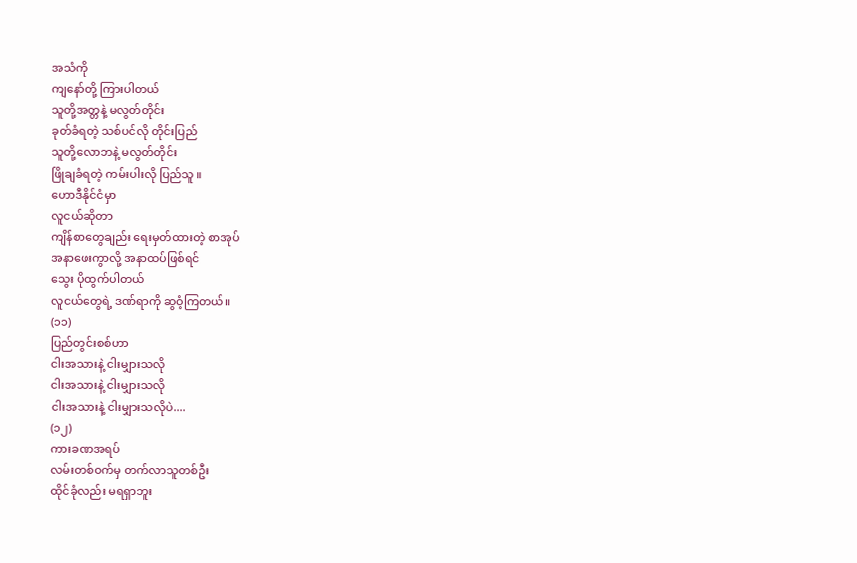အသံကို
ကျနော်တို့ ကြားပါတယ်
သူတို့အတ္တနဲ့ မလွတ်တိုင်း
ခုတ်ခံရတဲ့ သစ်ပင်လို တိုင်းပြည်
သူတို့လောဘနဲ့ မလွတ်တိုင်း
ဖြိုချခံရတဲ့ ကမ်းပါးလို ပြည်သူ ။
ဟောဒီနိုင်ငံမှာ
လူငယ်ဆိုတာ
ကျိန်စာတွေချည်း ရေးမှတ်ထားတဲ့ စာအုပ်
အနာဖေးကွာလို့ အနာထပ်ဖြစ်ရင်
သွေး ပိုထွက်ပါတယ်
လူငယ်တွေရဲ့ ဒဏ်ရာကို ဆွဝံ့ကြတယ်။
(၁၁)
ပြည်တွင်းစစ်ဟာ
ငါးအသားနဲ့ ငါးမျှားသလို
ငါးအသားနဲ့ ငါးမျှားသလို
ငါးအသားနဲ့ ငါးမျှားသလိုပဲ....
(၁၂)
ကားခဏအရပ်
လမ်းတစ်ဝက်မှ တက်လာသူတစ်ဦး
ထိုင်ခုံလည်း မရရှာဘူး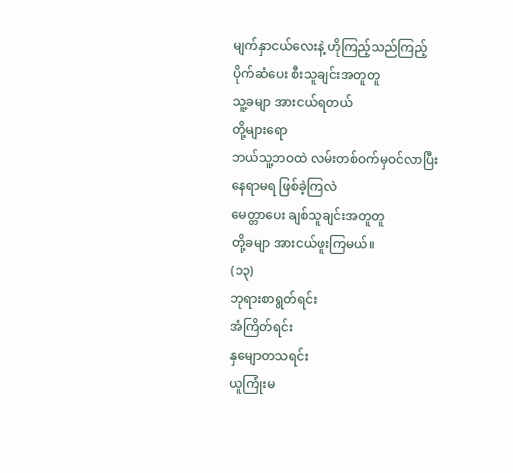မျက်နှာငယ်လေးနဲ့ ဟိုကြည့်သည်ကြည့်
ပိုက်ဆံပေး စီးသူချင်းအတူတူ
သူ့ခမျာ အားငယ်ရတယ်
တို့များရော
ဘယ်သူ့ဘဝထဲ လမ်းတစ်ဝက်မှဝင်လာပြီး
နေရာမရ ဖြစ်ခဲ့ကြလဲ
မေတ္တာပေး ချစ်သူချင်းအတူတူ
တို့ခမျာ အားငယ်ဖူးကြမယ်။
(၁၃)
ဘုရားစာရွတ်ရင်း
အံကြိတ်ရင်း
နှမျောတသရင်း
ယူကြုံးမ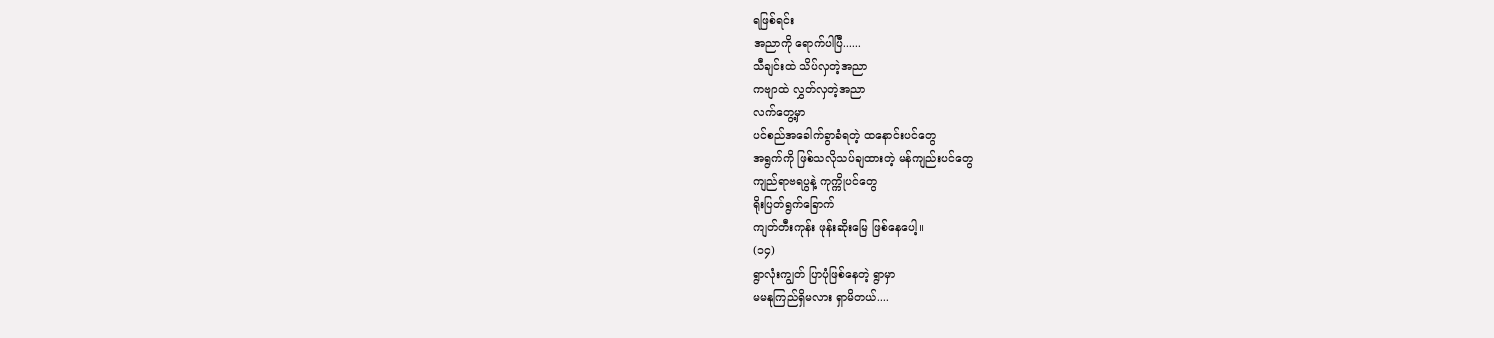ရဖြစ်ရင်း
အညာကို ရောက်ပါပြီ......
သီချင်းထဲ သိပ်လှတဲ့အညာ
ကဗျာထဲ လွှတ်လှတဲ့အညာ
လက်တွေ့မှာ
ပင်စည်အခေါက်ခွာခံရတဲ့ ထနောင်းပင်တွေ
အရွက်ကို ဖြစ်သလိုသပ်ချထားတဲ့ မန်ကျည်းပင်တွေ
ကျည်ရာဗရပွနဲ့ ကုက္ကိုပင်တွေ
ရိုးပြတ်ရွက်ခြောက်
ကျတ်တီးကုန်း ဖုန်းဆိုးမြေ ဖြစ်နေပေါ့။
(၁၄)
ရွာလုံးကျွတ် ပြာပုံဖြစ်နေတဲ့ ရွာမှာ
မမနုကြည်ရှိမလား ရှာမိတယ်....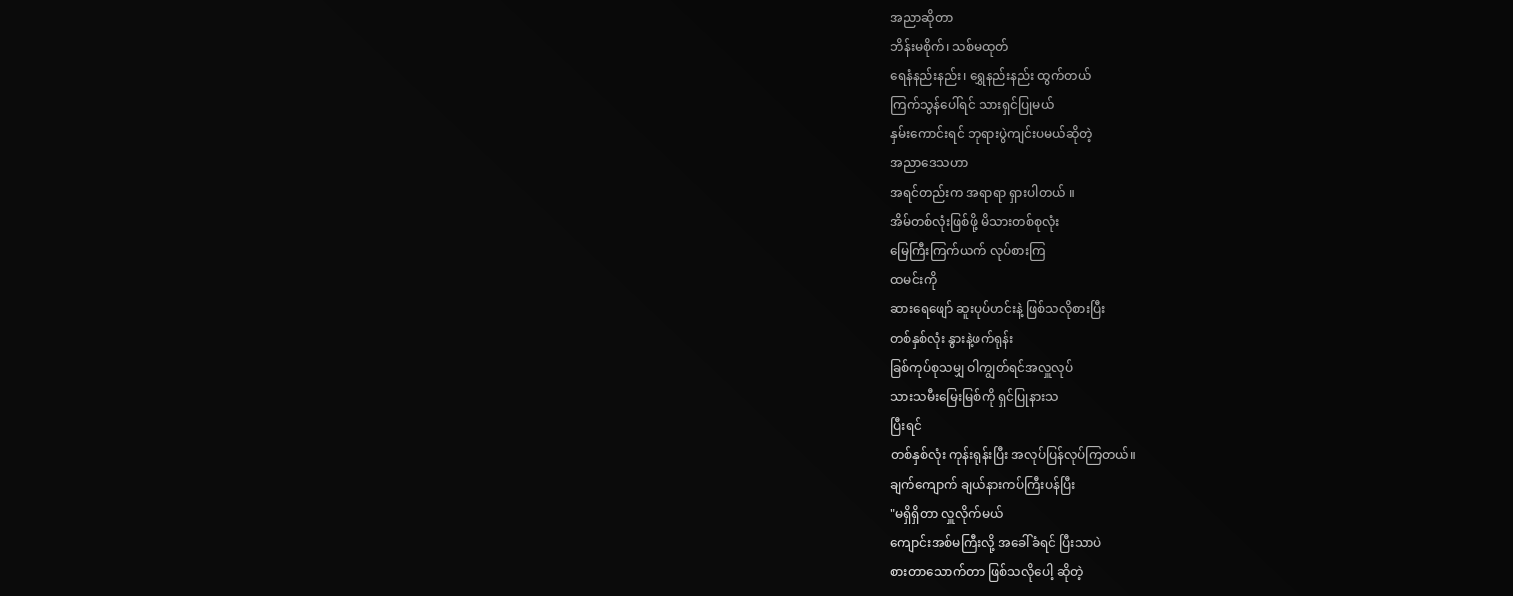အညာဆိုတာ
ဘိန်းမစိုက်၊ သစ်မထုတ်
ရေနံနည်းနည်း၊ ရွှေနည်းနည်း ထွက်တယ်
ကြက်သွန်ပေါ်ရင် သားရှင်ပြုမယ်
နှမ်းကောင်းရင် ဘုရားပွဲကျင်းပမယ်ဆိုတဲ့
အညာဒေသဟာ
အရင်တည်းက အရာရာ ရှားပါတယ် ။
အိမ်တစ်လုံးဖြစ်ဖို့ မိသားတစ်စုလုံး
မြေကြီးကြက်ယက် လုပ်စားကြ
ထမင်းကို
ဆားရေဖျော် ဆူးပုပ်ဟင်းနဲ့ ဖြစ်သလိုစားပြီး
တစ်နှစ်လုံး နွားနဲ့ဖက်ရုန်း
ခြစ်ကုပ်စုသမျှ ဝါကျွတ်ရင်အလှူလုပ်
သားသမီးမြေးမြစ်ကို ရှင်ပြုနားသ
ပြီးရင်
တစ်နှစ်လုံး ကုန်းရုန်းပြီး အလုပ်ပြန်လုပ်ကြတယ်။
ချက်ကျောက် ချယ်နားကပ်ကြီးပန်ပြီး
"မရှိရှိတာ လှူလိုက်မယ်
ကျောင်းအစ်မကြီးလို့ အခေါ်ခံရင် ပြီးသာပဲ
စားတာသောက်တာ ဖြစ်သလိုပေါ့ ဆိုတဲ့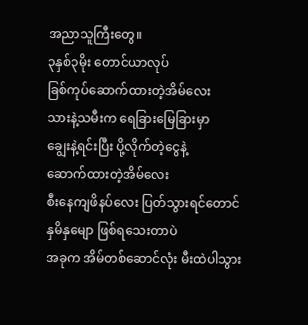အညာသူကြီးတွေ။
၃နှစ်၃မိုး တောင်ယာလုပ်
ခြစ်ကုပ်ဆောက်ထားတဲ့အိမ်လေး
သားနဲ့သမီးက ရေခြားမြေခြားမှာ
ချွေးနဲ့ရင်းပြီး ပို့လိုက်တဲ့ငွေနဲ့
ဆောက်ထားတဲ့အိမ်လေး
စီးနေကျဖိနပ်လေး ပြတ်သွားရင်တောင်
နှမိနှမျော ဖြစ်ရသေးတာပဲ
အခုက အိမ်တစ်ဆောင်လုံး မီးထဲပါသွား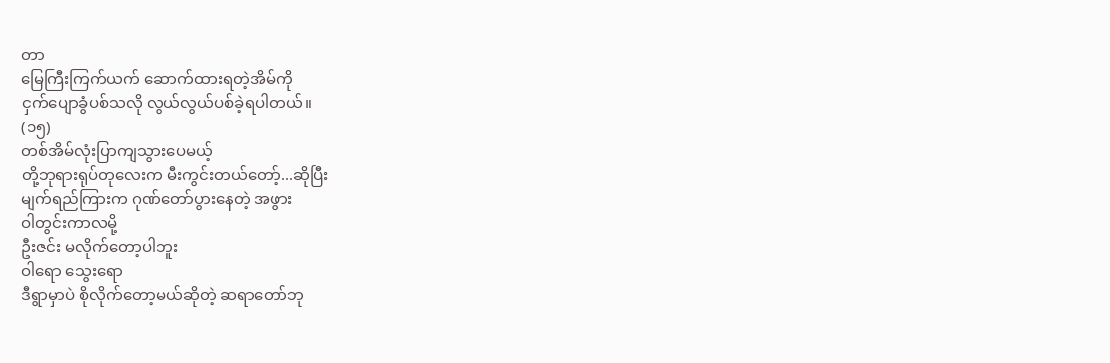တာ
မြေကြီးကြက်ယက် ဆောက်ထားရတဲ့အိမ်ကို
ငှက်ပျောခွံပစ်သလို လွယ်လွယ်ပစ်ခဲ့ရပါတယ်။
(၁၅)
တစ်အိမ်လုံးပြာကျသွားပေမယ့်
တို့ဘုရားရုပ်တုလေးက မီးကွင်းတယ်တော့်...ဆိုပြီး
မျက်ရည်ကြားက ဂုဏ်တော်ပွားနေတဲ့ အဖွား
ဝါတွင်းကာလမို့
ဦးဇင်း မလိုက်တော့ပါဘူး
ဝါရော သွေးရော
ဒီရွာမှာပဲ စိုလိုက်တော့မယ်ဆိုတဲ့ ဆရာတော်ဘု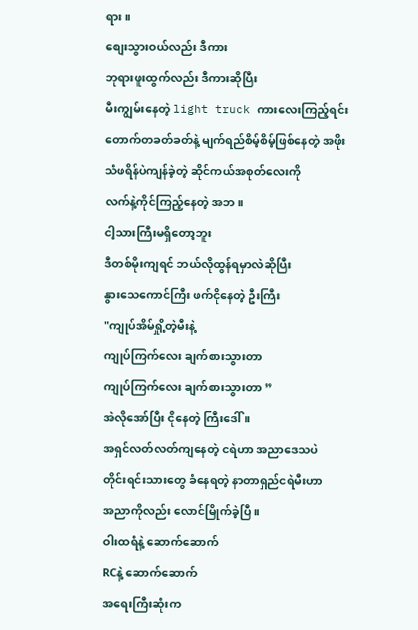ရား ။
စျေးသွားဝယ်လည်း ဒီကား
ဘုရားဖူးထွက်လည်း ဒီကားဆိုပြီး
မီးကျွမ်းနေတဲ့ light truck ကားလေးကြည့်ရင်း
တောက်တခတ်ခတ်နဲ့ မျက်ရည်စိမ့်စိမ့်ဖြစ်နေတဲ့ အဖိုး
သံဖရိန်ပဲကျန်ခဲ့တဲ့ ဆိုင်ကယ်အစုတ်လေးကို
လက်နဲ့ကိုင်ကြည့်နေတဲ့ အဘ။
ငါ့သားကြီးမရှိတော့ဘူး
ဒီတစ်မိုးကျရင် ဘယ်လိုထွန်ရမှာလဲဆိုပြီး
နွားသေကောင်ကြီး ဖက်ငိုနေတဲ့ ဦးကြီး
"ကျုပ်အိမ်ရှို့တဲ့မီးနဲ့
ကျုပ်ကြက်လေး ချက်စားသွားတာ
ကျုပ်ကြက်လေး ချက်စားသွားတာ ”
အဲလိုအော်ပြီး ငိုနေတဲ့ ကြီးဒေါ် ။
အရှင်လတ်လတ်ကျနေတဲ့ ငရဲဟာ အညာဒေသပဲ
တိုင်းရင်းသားတွေ ခံနေရတဲ့ နာတာရှည်ငရဲမီးဟာ
အညာကိုလည်း လောင်မြိုက်ခဲ့ပြီ။
ဝါးထရံနဲ့ ဆောက်ဆောက်
RCနဲ့ ဆောက်ဆောက်
အရေးကြီးဆုံးက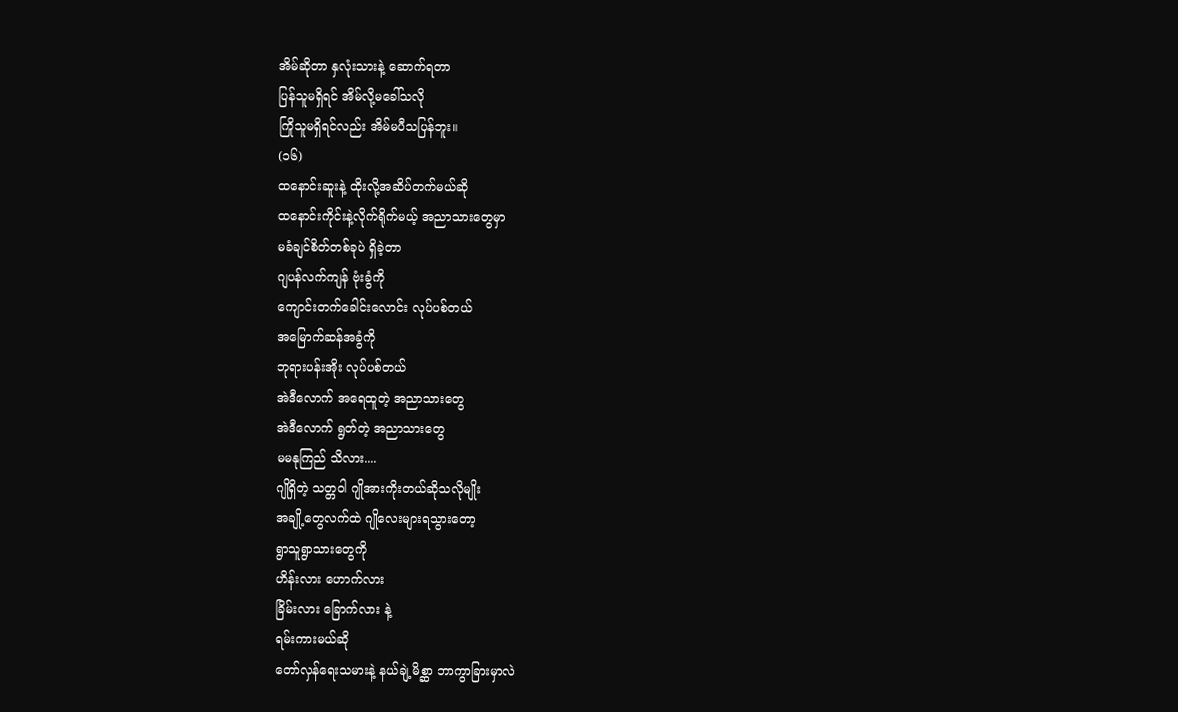အိမ်ဆိုတာ နှလုံးသားနဲ့ ဆောက်ရတာ
ပြန်သူမရှိရင် အိမ်လို့မခေါ်သလို
ကြိုသူမရှိရင်လည်း အိမ်မပီသပြန်ဘူး။
(၁၆)
ထနောင်းဆူးနဲ့ ထိုးလို့အဆိပ်တက်မယ်ဆို
ထနောင်းကိုင်းနဲ့လိုက်ရိုက်မယ့် အညာသားတွေမှာ
မခံချင်စိတ်တစ်ခုပဲ ရှိခဲ့တာ
ဂျပန်လက်ကျန် ဗုံးခွံကို
ကျောင်းတက်ခေါင်းလောင်း လုပ်ပစ်တယ်
အမြောက်ဆန်အခွံကို
ဘုရားပန်းအိုး လုပ်ပစ်တယ်
အဲဒီလောက် အရေထူတဲ့ အညာသားတွေ
အဲဒီလောက် ရွတ်တဲ့ အညာသားတွေ
မမနုကြည် သိလား....
ဂျိုရှိတဲ့ သတ္တဝါ ဂျိုအားကိုးတယ်ဆိုသလိုမျိုး
အချို့တွေလက်ထဲ ဂျိုလေးများရသွားတော့
ရွာသူရွာသားတွေကို
ဟိန်းလား ဟောက်လား
ခြိမ်းလား ခြောက်လား နဲ့
ရမ်းကားမယ်ဆို
တော်လှန်ရေးသမားနဲ့ နယ်ချဲ့မိစ္ဆာ ဘာကွာခြားမှာလဲ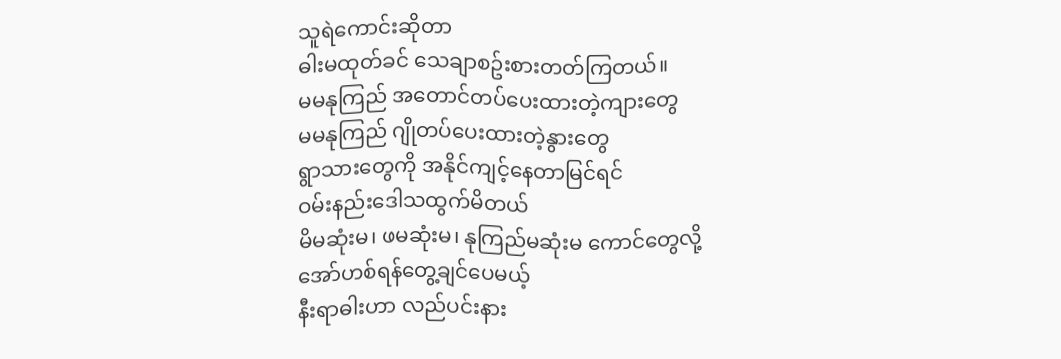သူရဲကောင်းဆိုတာ
ဓါးမထုတ်ခင် သေချာစဥ်းစားတတ်ကြတယ်။
မမနုကြည် အတောင်တပ်ပေးထားတဲ့ကျားတွေ
မမနုကြည် ဂျိုတပ်ပေးထားတဲ့နွားတွေ
ရွာသားတွေကို အနိုင်ကျင့်နေတာမြင်ရင်
ဝမ်းနည်းဒေါသထွက်မိတယ်
မိမဆုံးမ၊ ဖမဆုံးမ၊ နုကြည်မဆုံးမ ကောင်တွေလို့
အော်ဟစ်ရန်တွေ့ချင်ပေမယ့်
နီးရာဓါးဟာ လည်ပင်းနား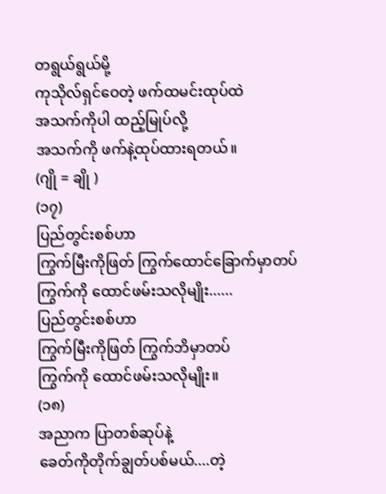တရွယ်ရွယ်မို့
ကုသိုလ်ရှင်ဝေတဲ့ ဖက်ထမင်းထုပ်ထဲ
အသက်ကိုပါ ထည့်မြုပ်လို့
အသက်ကို ဖက်နဲ့ထုပ်ထားရတယ်။
(ဂျို = ချို )
(၁၇)
ပြည်တွင်းစစ်ဟာ
ကြွက်မြီးကိုဖြတ် ကြွက်ထောင်ခြောက်မှာတပ်
ကြွက်ကို ထောင်ဖမ်းသလိုမျိုး......
ပြည်တွင်းစစ်ဟာ
ကြွက်မြီးကိုဖြတ် ကြွက်ဘိမှာတပ်
ကြွက်ကို ထောင်ဖမ်းသလိုမျိုး။
(၁၈)
အညာက ပြာတစ်ဆုပ်နဲ့
ခေတ်ကိုတိုက်ချွတ်ပစ်မယ်....တဲ့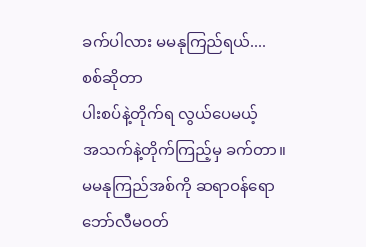ခက်ပါလား မမနုကြည်ရယ်....
စစ်ဆိုတာ
ပါးစပ်နဲ့တိုက်ရ လွယ်ပေမယ့်
အသက်နဲ့တိုက်ကြည့်မှ ခက်တာ။
မမနုကြည်အစ်ကို ဆရာဝန်ရော
ဘော်လီမဝတ်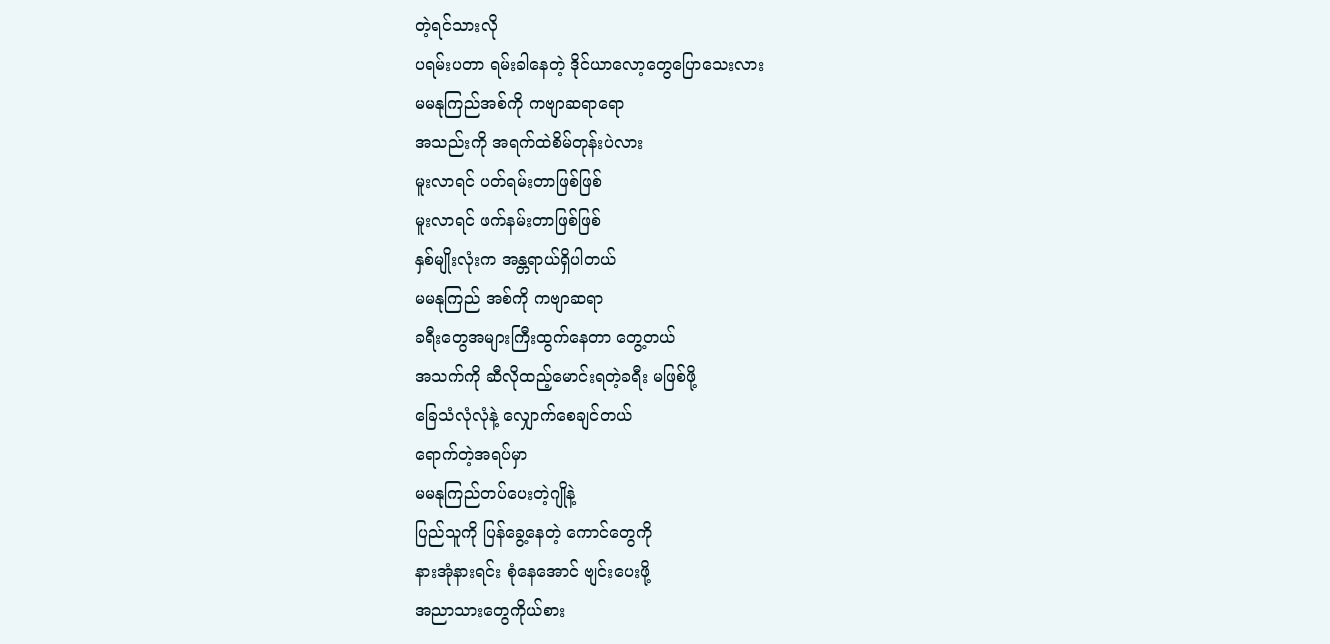တဲ့ရင်သားလို
ပရမ်းပတာ ရမ်းခါနေတဲ့ ဒိုင်ယာလော့တွေပြောသေးလား
မမနုကြည်အစ်ကို ကဗျာဆရာရော
အသည်းကို အရက်ထဲစိမ်တုန်းပဲလား
မူးလာရင် ပတ်ရမ်းတာဖြစ်ဖြစ်
မူးလာရင် ဖက်နမ်းတာဖြစ်ဖြစ်
နှစ်မျိုးလုံးက အန္တရာယ်ရှိပါတယ်
မမနုကြည် အစ်ကို ကဗျာဆရာ
ခရီးတွေအများကြီးထွက်နေတာ တွေ့တယ်
အသက်ကို ဆီလိုထည့်မောင်းရတဲ့ခရီး မဖြစ်ဖို့
ခြေသံလုံလုံနဲ့ လျှောက်စေချင်တယ်
ရောက်တဲ့အရပ်မှာ
မမနုကြည်တပ်ပေးတဲ့ဂျိုနဲ့
ပြည်သူကို ပြန်ခွေ့နေတဲ့ ကောင်တွေကို
နားအုံနားရင်း စုံနေအောင် ဗျင်းပေးဖို့
အညာသားတွေကိုယ်စား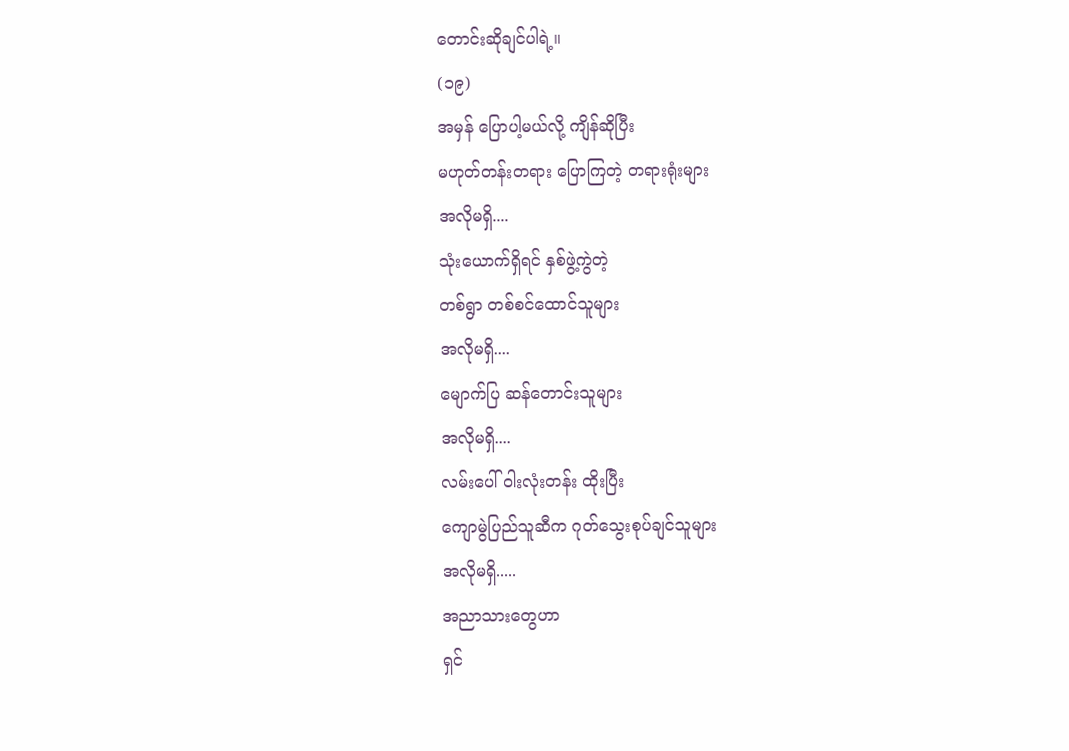တောင်းဆိုချင်ပါရဲ့။
(၁၉)
အမှန် ပြောပါ့မယ်လို့ ကျိန်ဆိုပြီး
မဟုတ်တန်းတရား ပြောကြတဲ့ တရားရုံးများ
အလိုမရှိ....
သုံးယောက်ရှိရင် နှစ်ဖွဲ့ကွဲတဲ့
တစ်ရွာ တစ်စင်ထောင်သူများ
အလိုမရှိ....
မျောက်ပြ ဆန်တောင်းသူများ
အလိုမရှိ....
လမ်းပေါ် ဝါးလုံးတန်း ထိုးပြီး
ကျောမွဲပြည်သူဆီက ဂုတ်သွေးစုပ်ချင်သူများ
အလိုမရှိ.....
အညာသားတွေဟာ
ရှင်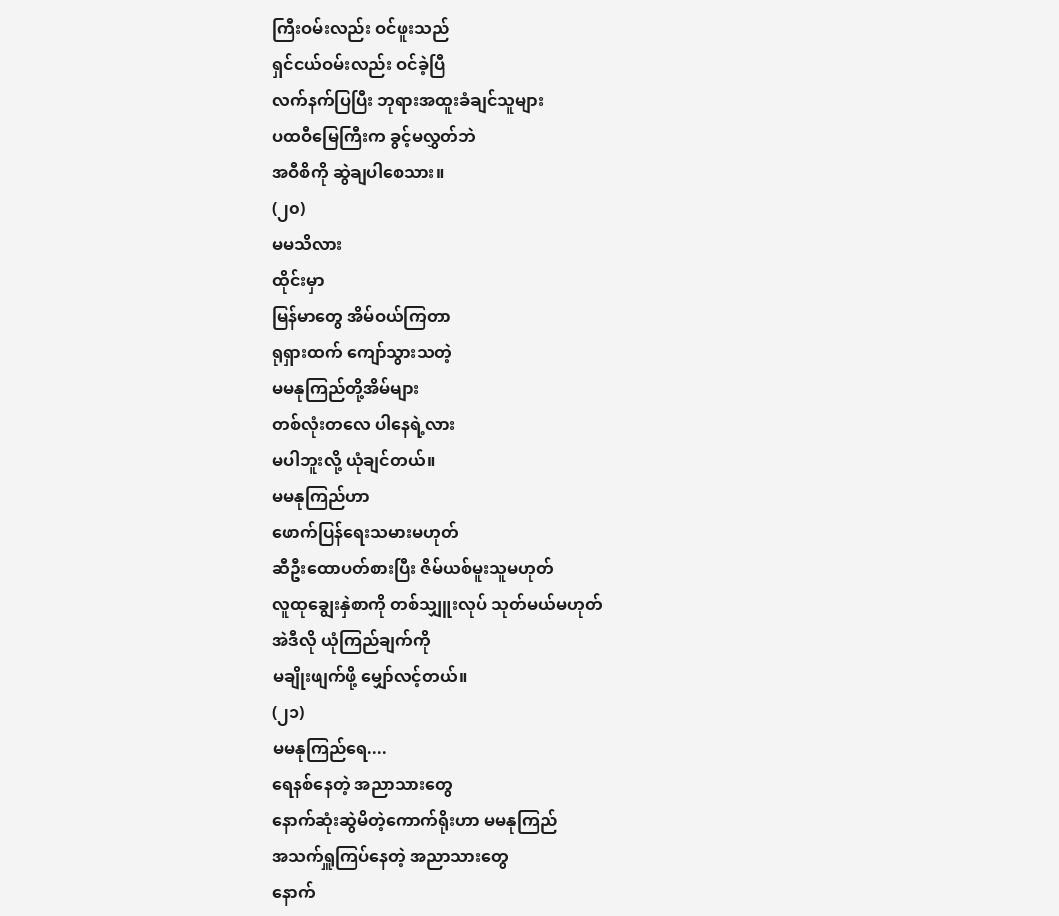ကြီးဝမ်းလည်း ဝင်ဖူးသည်
ရှင်ငယ်ဝမ်းလည်း ဝင်ခဲ့ပြီ
လက်နက်ပြပြီး ဘုရားအထူးခံချင်သူများ
ပထဝီမြေကြီးက ခွင့်မလွှတ်ဘဲ
အဝီစိကို ဆွဲချပါစေသား။
(၂၀)
မမသိလား
ထိုင်းမှာ
မြန်မာတွေ အိမ်ဝယ်ကြတာ
ရုရှားထက် ကျော်သွားသတဲ့
မမနုကြည်တို့အိမ်များ
တစ်လုံးတလေ ပါနေရဲ့လား
မပါဘူးလို့ ယုံချင်တယ်။
မမနုကြည်ဟာ
ဖောက်ပြန်ရေးသမားမဟုတ်
ဆီဦးထောပတ်စားပြီး ဇိမ်ယစ်မူးသူမဟုတ်
လူထုချွေးနှဲစာကို တစ်သျှူးလုပ် သုတ်မယ်မဟုတ်
အဲဒီလို ယုံကြည်ချက်ကို
မချိုးဖျက်ဖို့ မျှော်လင့်တယ်။
(၂၁)
မမနုကြည်ရေ....
ရေနစ်နေတဲ့ အညာသားတွေ
နောက်ဆုံးဆွဲမိတဲ့ကောက်ရိုးဟာ မမနုကြည်
အသက်ရှူကြပ်နေတဲ့ အညာသားတွေ
နောက်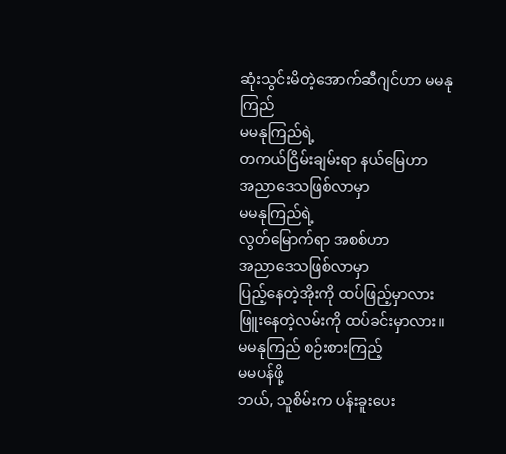ဆုံးသွင်းမိတဲ့အောက်ဆီဂျင်ဟာ မမနုကြည်
မမနုကြည်ရဲ့
တကယ်ငြိမ်းချမ်းရာ နယ်မြေဟာ
အညာဒေသဖြစ်လာမှာ
မမနုကြည်ရဲ့
လွတ်မြောက်ရာ အစစ်ဟာ
အညာဒေသဖြစ်လာမှာ
ပြည့်နေတဲ့အိုးကို ထပ်ဖြည့်မှာလား
ဖြူးနေတဲ့လမ်းကို ထပ်ခင်းမှာလား။
မမနုကြည် စဉ်းစားကြည့်
မမပန်ဖို့
ဘယ်, သူစိမ်းက ပန်းခူးပေး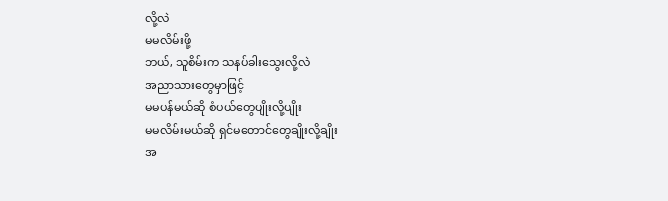လို့လဲ
မမလိမ်းဖို့
ဘယ်, သူစိမ်းက သနပ်ခါးသွေးလို့လဲ
အညာသားတွေမှာဖြင့်
မမပန်မယ်ဆို စံပယ်တွေပျိုးလို့ပျိုး
မမလိမ်းမယ်ဆို ရှင်မတောင်တွေချိုးလို့ချိုး
အ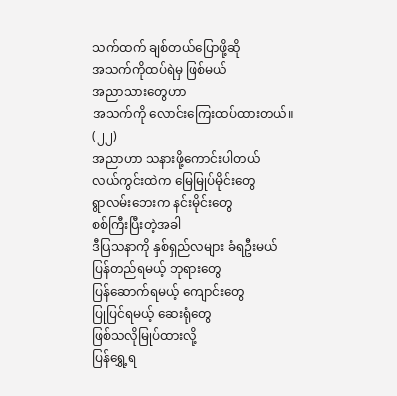သက်ထက် ချစ်တယ်ပြောဖို့ဆို
အသက်ကိုထပ်ရဲမှ ဖြစ်မယ်
အညာသားတွေဟာ
အသက်ကို လောင်းကြေးထပ်ထားတယ်။
(၂၂)
အညာဟာ သနားဖို့ကောင်းပါတယ်
လယ်ကွင်းထဲက မြေမြုပ်မိုင်းတွေ
ရွာလမ်းဘေးက နင်းမိုင်းတွေ
စစ်ကြီးပြီးတဲ့အခါ
ဒီပြသနာကို နှစ်ရှည်လများ ခံရဦးမယ်
ပြန်တည်ရမယ့် ဘုရားတွေ
ပြန်ဆောက်ရမယ့် ကျောင်းတွေ
ပြုပြင်ရမယ့် ဆေးရုံတွေ
ဖြစ်သလိုမြုပ်ထားလို့
ပြန်ရွှေ့ရ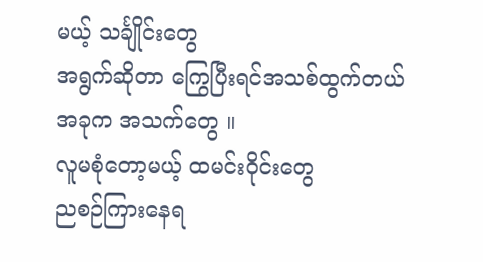မယ့် သင်္ချိုင်းတွေ
အရွက်ဆိုတာ ကြွေပြီးရင်အသစ်ထွက်တယ်
အခုက အသက်တွေ ။
လူမစုံတော့မယ့် ထမင်းဝိုင်းတွေ
ညစဉ်ကြားနေရ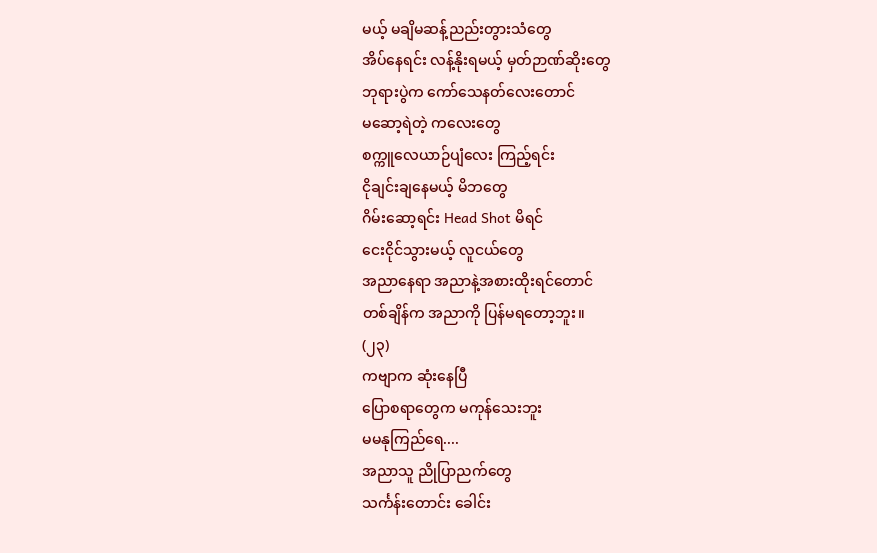မယ့် မချိမဆန့်ညည်းတွားသံတွေ
အိပ်နေရင်း လန့်နိုးရမယ့် မှတ်ဉာဏ်ဆိုးတွေ
ဘုရားပွဲက ကော်သေနတ်လေးတောင်
မဆော့ရဲတဲ့ ကလေးတွေ
စက္ကူလေယာဉ်ပျံလေး ကြည့်ရင်း
ငိုချင်းချနေမယ့် မိဘတွေ
ဂိမ်းဆော့ရင်း Head Shot မိရင်
ငေးငိုင်သွားမယ့် လူငယ်တွေ
အညာနေရာ အညာနဲ့အစားထိုးရင်တောင်
တစ်ချိန်က အညာကို ပြန်မရတော့ဘူး။
(၂၃)
ကဗျာက ဆုံးနေပြီ
ပြောစရာတွေက မကုန်သေးဘူး
မမနုကြည်ရေ....
အညာသူ ညိုပြာညက်တွေ
သင်္ကန်းတောင်း ခေါင်း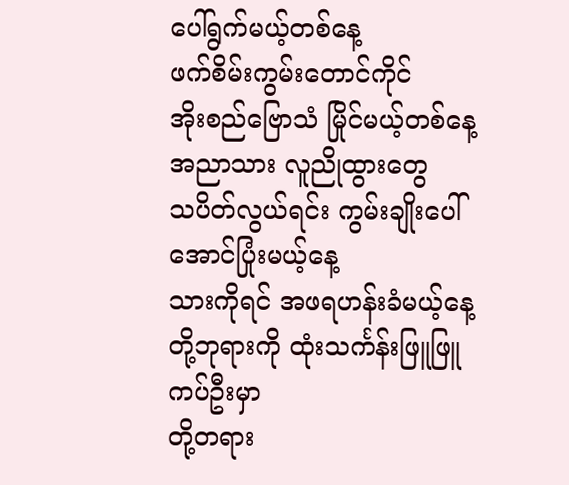ပေါ်ရွက်မယ့်တစ်နေ့
ဖက်စိမ်းကွမ်းတောင်ကိုင်
အိုးစည်ဗြောသံ မြိုင်မယ့်တစ်နေ့
အညာသား လူညိုထွားတွေ
သပိတ်လွယ်ရင်း ကွမ်းချိုးပေါ်အောင်ပြုံးမယ့်နေ့
သားကိုရင် အဖရဟန်းခံမယ့်နေ့
တို့ဘုရားကို ထုံးသင်္ကန်းဖြူဖြူကပ်ဦးမှာ
တို့တရား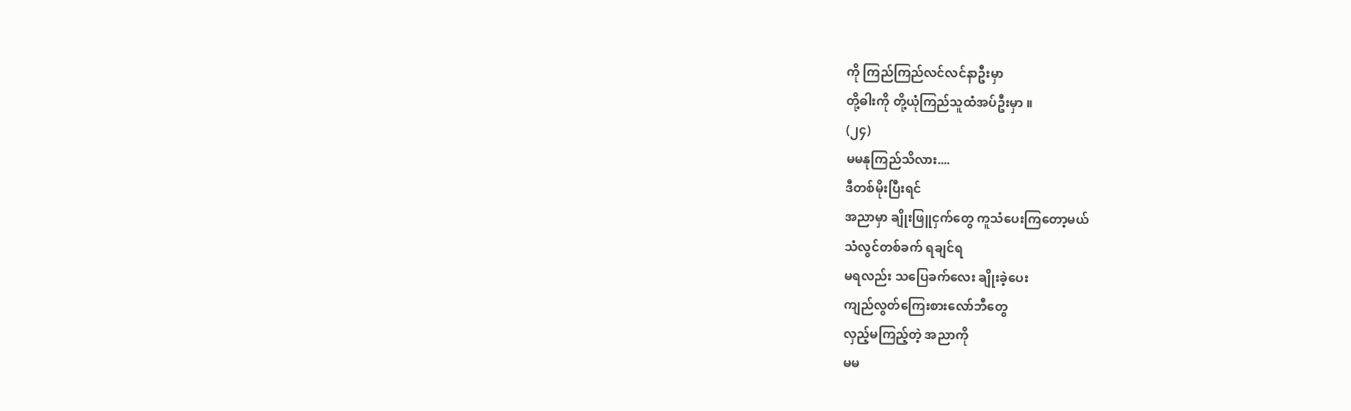ကို ကြည်ကြည်လင်လင်နာဦးမှာ
တို့ဓါးကို တို့ယုံကြည်သူထံအပ်ဦးမှာ ။
(၂၄)
မမနုကြည်သိလား....
ဒီတစ်မိုးပြီးရင်
အညာမှာ ချိုးဖြူငှက်တွေ ကူသံပေးကြတော့မယ်
သံလွင်တစ်ခက် ရချင်ရ
မရလည်း သပြေခက်လေး ချိုးခဲ့ပေး
ကျည်လွတ်ကြေးစားလော်ဘီတွေ
လှည့်မကြည့်တဲ့ အညာကို
မမ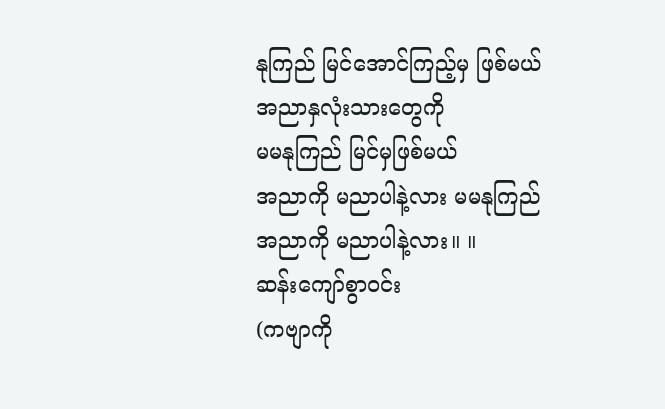နုကြည် မြင်အောင်ကြည့်မှ ဖြစ်မယ်
အညာနှလုံးသားတွေကို
မမနုကြည် မြင်မှဖြစ်မယ်
အညာကို မညာပါနဲ့လား မမနုကြည်
အညာကို မညာပါနဲ့လား။ ။
ဆန်းကျော်စွာဝင်း
(ကဗျာကို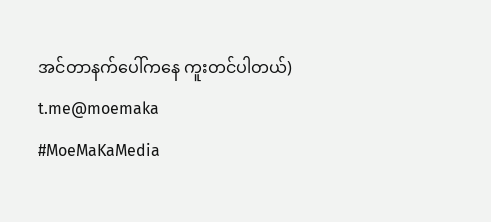အင်တာနက်ပေါ်ကနေ ကူးတင်ပါတယ်)
t.me@moemaka
#MoeMaKaMedia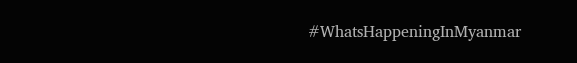#WhatsHappeningInMyanmar